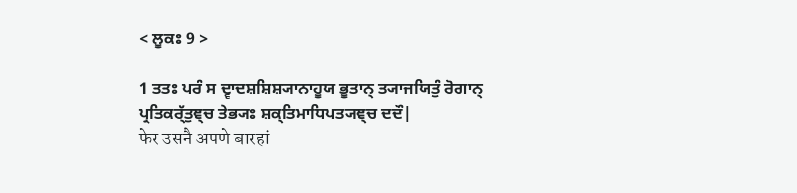< ਲੂਕਃ 9 >

1 ਤਤਃ ਪਰੰ ਸ ਦ੍ਵਾਦਸ਼ਸ਼ਿਸ਼੍ਯਾਨਾਹੂਯ ਭੂਤਾਨ੍ ਤ੍ਯਾਜਯਿਤੁੰ ਰੋਗਾਨ੍ ਪ੍ਰਤਿਕਰ੍ੱਤੁਞ੍ਚ ਤੇਭ੍ਯਃ ਸ਼ਕ੍ਤਿਮਾਧਿਪਤ੍ਯਞ੍ਚ ਦਦੌ|
फेर उसनै अपणे बारहां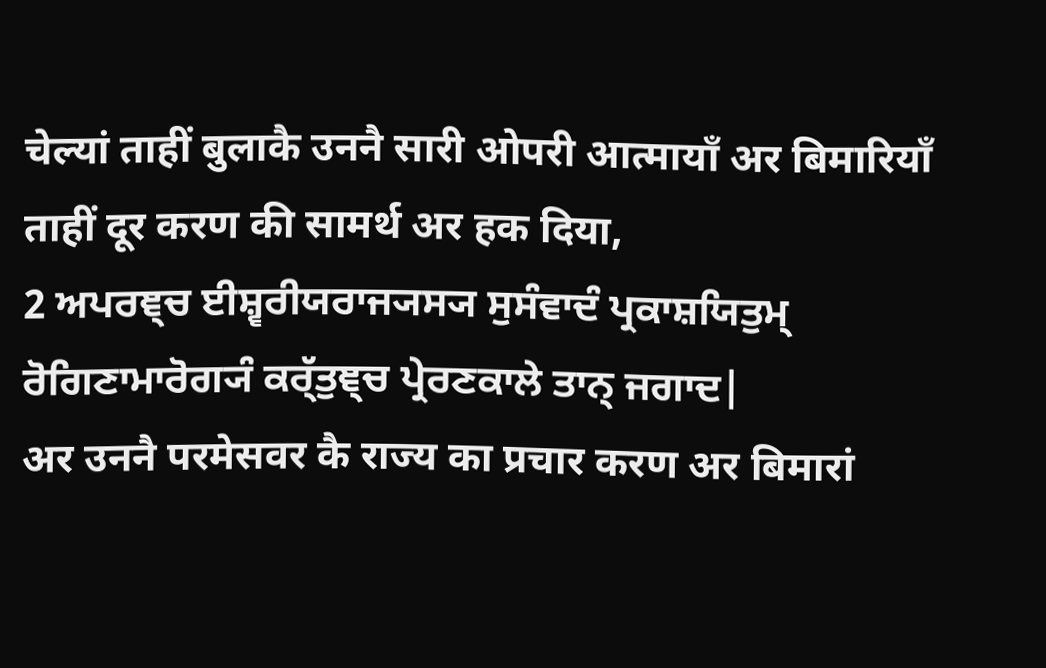चेल्यां ताहीं बुलाकै उननै सारी ओपरी आत्मायाँ अर बिमारियाँ ताहीं दूर करण की सामर्थ अर हक दिया,
2 ਅਪਰਞ੍ਚ ਈਸ਼੍ਵਰੀਯਰਾਜ੍ਯਸ੍ਯ ਸੁਸੰਵਾਦੰ ਪ੍ਰਕਾਸ਼ਯਿਤੁਮ੍ ਰੋਗਿਣਾਮਾਰੋਗ੍ਯੰ ਕਰ੍ੱਤੁਞ੍ਚ ਪ੍ਰੇਰਣਕਾਲੇ ਤਾਨ੍ ਜਗਾਦ|
अर उननै परमेसवर कै राज्य का प्रचार करण अर बिमारां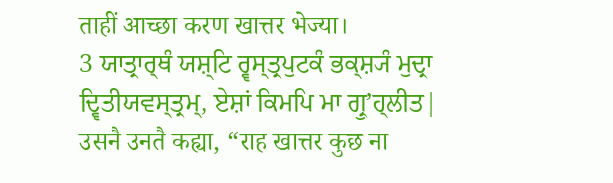ताहीं आच्छा करण खात्तर भेज्या।
3 ਯਾਤ੍ਰਾਰ੍ਥੰ ਯਸ਼੍ਟਿ ਰ੍ਵਸ੍ਤ੍ਰਪੁਟਕੰ ਭਕ੍ਸ਼੍ਯੰ ਮੁਦ੍ਰਾ ਦ੍ਵਿਤੀਯਵਸ੍ਤ੍ਰਮ੍, ਏਸ਼ਾਂ ਕਿਮਪਿ ਮਾ ਗ੍ਰੁʼਹ੍ਲੀਤ|
उसनै उनतै कह्या, “राह खात्तर कुछ ना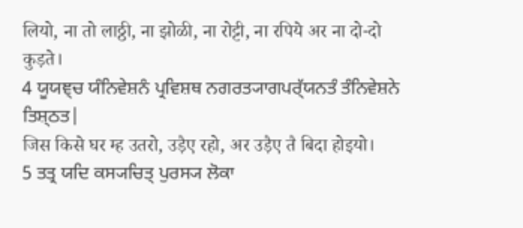लियो, ना तो लाठ्ठी, ना झोळी, ना रोट्टी, ना रपिये अर ना दो-दो कुड़ते।
4 ਯੂਯਞ੍ਚ ਯੰਨਿਵੇਸ਼ਨੰ ਪ੍ਰਵਿਸ਼ਥ ਨਗਰਤ੍ਯਾਗਪਰ੍ੱਯਨਤੰ ਤੰਨਿਵੇਸ਼ਨੇ ਤਿਸ਼੍ਠਤ|
जिस किसे घर म्ह उतरो, उड़ैए रहो, अर उड़ैए तै बिदा होइयो।
5 ਤਤ੍ਰ ਯਦਿ ਕਸ੍ਯਚਿਤ੍ ਪੁਰਸ੍ਯ ਲੋਕਾ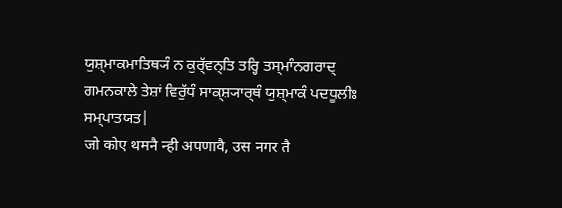ਯੁਸ਼੍ਮਾਕਮਾਤਿਥ੍ਯੰ ਨ ਕੁਰ੍ੱਵਨ੍ਤਿ ਤਰ੍ਹਿ ਤਸ੍ਮਾੰਨਗਰਾਦ੍ ਗਮਨਕਾਲੇ ਤੇਸ਼ਾਂ ਵਿਰੁੱਧੰ ਸਾਕ੍ਸ਼੍ਯਾਰ੍ਥੰ ਯੁਸ਼੍ਮਾਕੰ ਪਦਧੂਲੀਃ ਸਮ੍ਪਾਤਯਤ|
जो कोए थमनै न्ही अपणावै, उस नगर तै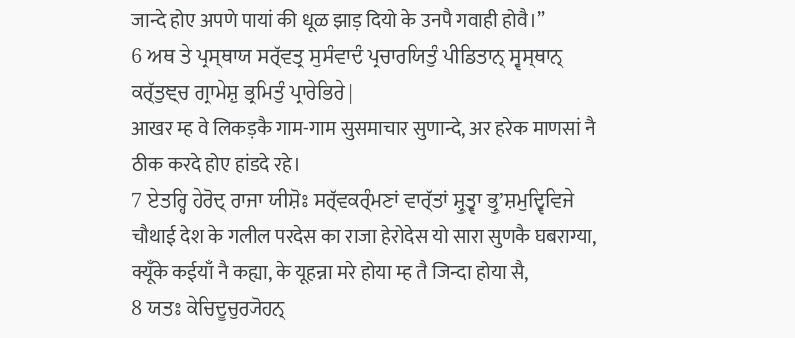जान्दे होए अपणे पायां की धूळ झाड़ दियो के उनपै गवाही होवै।”
6 ਅਥ ਤੇ ਪ੍ਰਸ੍ਥਾਯ ਸਰ੍ੱਵਤ੍ਰ ਸੁਸੰਵਾਦੰ ਪ੍ਰਚਾਰਯਿਤੁੰ ਪੀਡਿਤਾਨ੍ ਸ੍ਵਸ੍ਥਾਨ੍ ਕਰ੍ੱਤੁਞ੍ਚ ਗ੍ਰਾਮੇਸ਼ੁ ਭ੍ਰਮਿਤੁੰ ਪ੍ਰਾਰੇਭਿਰੇ|
आखर म्ह वे लिकड़कै गाम-गाम सुसमाचार सुणान्दे, अर हरेक माणसां नै ठीक करदे होए हांडदे रहे।
7 ਏਤਰ੍ਹਿ ਹੇਰੋਦ੍ ਰਾਜਾ ਯੀਸ਼ੋਃ ਸਰ੍ੱਵਕਰ੍ੰਮਣਾਂ ਵਾਰ੍ੱਤਾਂ ਸ਼੍ਰੁਤ੍ਵਾ ਭ੍ਰੁʼਸ਼ਮੁਦ੍ਵਿਵਿਜੇ
चौथाई देश के गलील परदेस का राजा हेरोदेस यो सारा सुणकै घबराग्या, क्यूँके कईयाँ नै कह्या, के यूहन्ना मरे होया म्ह तै जिन्दा होया सै,
8 ਯਤਃ ਕੇਚਿਦੂਚੁਰ੍ਯੋਹਨ੍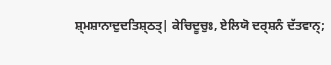ਸ਼੍ਮਸ਼ਾਨਾਦੁਦਤਿਸ਼੍ਠਤ੍| ਕੇਚਿਦੂਚੁਃ, ਏਲਿਯੋ ਦਰ੍ਸ਼ਨੰ ਦੱਤਵਾਨ੍;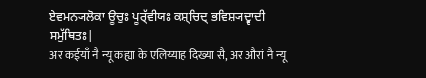ਏਵਮਨ੍ਯਲੋਕਾ ਊਚੁਃ ਪੂਰ੍ੱਵੀਯਃ ਕਸ਼੍ਚਿਦ੍ ਭਵਿਸ਼੍ਯਦ੍ਵਾਦੀ ਸਮੁੱਥਿਤਃ|
अर कईयाँ नै न्यू कह्या के एलिय्याह दिख्या सै, अर औरां नै न्यू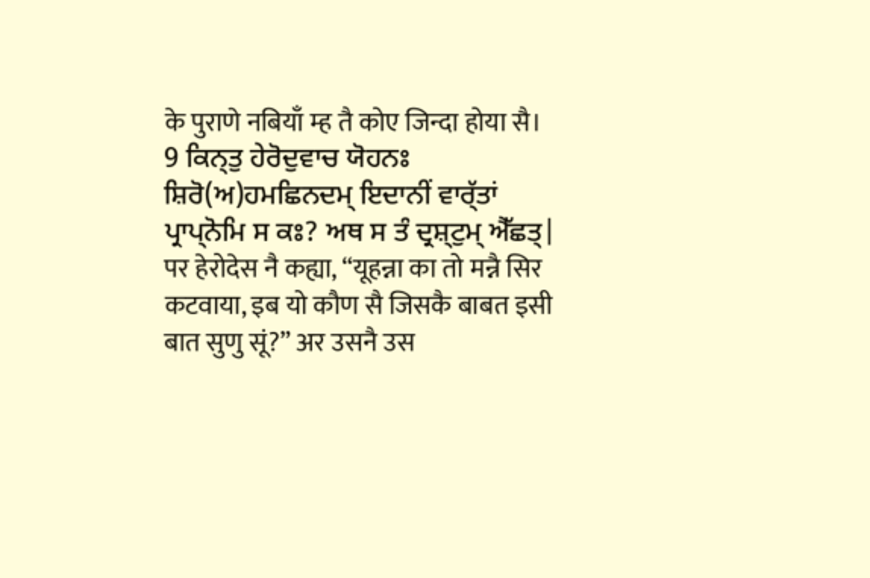के पुराणे नबियाँ म्ह तै कोए जिन्दा होया सै।
9 ਕਿਨ੍ਤੁ ਹੇਰੋਦੁਵਾਚ ਯੋਹਨਃ ਸ਼ਿਰੋ(ਅ)ਹਮਛਿਨਦਮ੍ ਇਦਾਨੀਂ ਵਾਰ੍ੱਤਾਂ ਪ੍ਰਾਪ੍ਨੋਮਿ ਸ ਕਃ? ਅਥ ਸ ਤੰ ਦ੍ਰਸ਼੍ਟੁਮ੍ ਐੱਛਤ੍|
पर हेरोदेस नै कह्या, “यूहन्ना का तो मन्नै सिर कटवाया, इब यो कौण सै जिसकै बाबत इसी बात सुणु सूं?” अर उसनै उस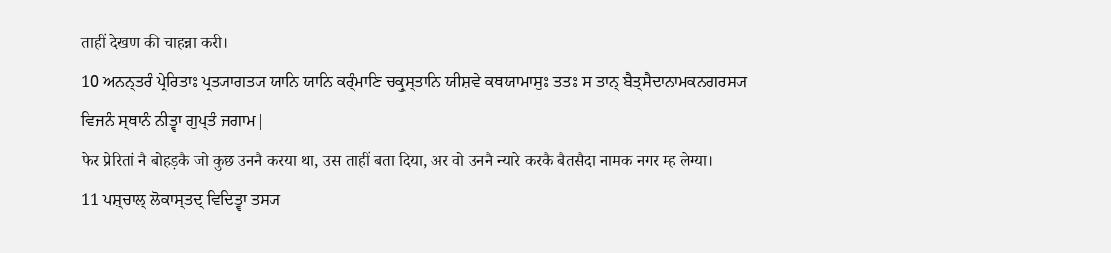ताहीं देखण की चाहन्ना करी।
10 ਅਨਨ੍ਤਰੰ ਪ੍ਰੇਰਿਤਾਃ ਪ੍ਰਤ੍ਯਾਗਤ੍ਯ ਯਾਨਿ ਯਾਨਿ ਕਰ੍ੰਮਾਣਿ ਚਕ੍ਰੁਸ੍ਤਾਨਿ ਯੀਸ਼ਵੇ ਕਥਯਾਮਾਸੁਃ ਤਤਃ ਸ ਤਾਨ੍ ਬੈਤ੍ਸੈਦਾਨਾਮਕਨਗਰਸ੍ਯ ਵਿਜਨੰ ਸ੍ਥਾਨੰ ਨੀਤ੍ਵਾ ਗੁਪ੍ਤੰ ਜਗਾਮ|
फेर प्रेरितां नै बोहड़कै जो कुछ उननै करया था, उस ताहीं बता दिया, अर वो उननै न्यारे करकै बैतसैदा नामक नगर म्ह लेग्या।
11 ਪਸ਼੍ਚਾਲ੍ ਲੋਕਾਸ੍ਤਦ੍ ਵਿਦਿਤ੍ਵਾ ਤਸ੍ਯ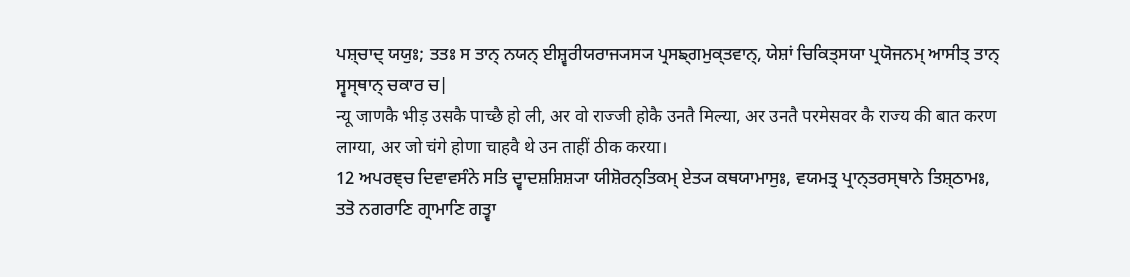ਪਸ਼੍ਚਾਦ੍ ਯਯੁਃ; ਤਤਃ ਸ ਤਾਨ੍ ਨਯਨ੍ ਈਸ਼੍ਵਰੀਯਰਾਜ੍ਯਸ੍ਯ ਪ੍ਰਸਙ੍ਗਮੁਕ੍ਤਵਾਨ੍, ਯੇਸ਼ਾਂ ਚਿਕਿਤ੍ਸਯਾ ਪ੍ਰਯੋਜਨਮ੍ ਆਸੀਤ੍ ਤਾਨ੍ ਸ੍ਵਸ੍ਥਾਨ੍ ਚਕਾਰ ਚ|
न्यू जाणकै भीड़ उसकै पाच्छै हो ली, अर वो राज्जी होकै उनतै मिल्या, अर उनतै परमेसवर कै राज्य की बात करण लाग्या, अर जो चंगे होणा चाहवै थे उन ताहीं ठीक करया।
12 ਅਪਰਞ੍ਚ ਦਿਵਾਵਸੰਨੇ ਸਤਿ ਦ੍ਵਾਦਸ਼ਸ਼ਿਸ਼੍ਯਾ ਯੀਸ਼ੋਰਨ੍ਤਿਕਮ੍ ਏਤ੍ਯ ਕਥਯਾਮਾਸੁਃ, ਵਯਮਤ੍ਰ ਪ੍ਰਾਨ੍ਤਰਸ੍ਥਾਨੇ ਤਿਸ਼੍ਠਾਮਃ, ਤਤੋ ਨਗਰਾਣਿ ਗ੍ਰਾਮਾਣਿ ਗਤ੍ਵਾ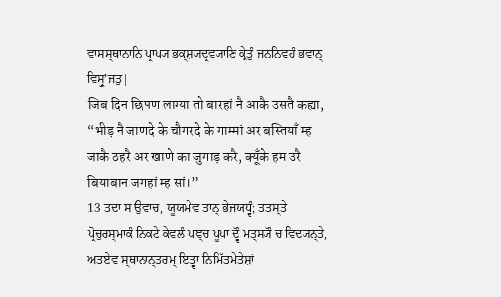ਵਾਸਸ੍ਥਾਨਾਨਿ ਪ੍ਰਾਪ੍ਯ ਭਕ੍ਸ਼੍ਯਦ੍ਰਵ੍ਯਾਣਿ ਕ੍ਰੇਤੁੰ ਜਨਨਿਵਹੰ ਭਵਾਨ੍ ਵਿਸ੍ਰੁʼਜਤੁ|
जिब दिन छिपण लाग्या तो बारहां नै आकै उसतै कह्या, “भीड़ नै जाणदे के चौगरदे के गाम्मां अर बस्तियाँ म्ह जाकै ठहरै अर खाणे का जुगाड़ करै, क्यूँके हम उरै बियाबान जगहां म्ह सां।”
13 ਤਦਾ ਸ ਉਵਾਚ, ਯੂਯਮੇਵ ਤਾਨ੍ ਭੇਜਯਧ੍ਵੰ; ਤਤਸ੍ਤੇ ਪ੍ਰੋਚੁਰਸ੍ਮਾਕੰ ਨਿਕਟੇ ਕੇਵਲੰ ਪਞ੍ਚ ਪੂਪਾ ਦ੍ਵੌ ਮਤ੍ਸ੍ਯੌ ਚ ਵਿਦ੍ਯਨ੍ਤੇ, ਅਤਏਵ ਸ੍ਥਾਨਾਨ੍ਤਰਮ੍ ਇਤ੍ਵਾ ਨਿਮਿੱਤਮੇਤੇਸ਼ਾਂ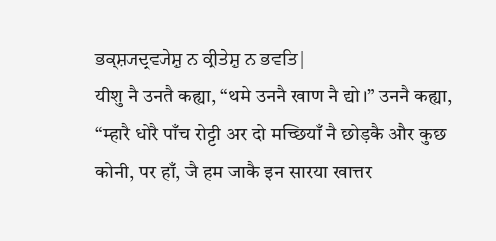ਭਕ੍ਸ਼੍ਯਦ੍ਰਵ੍ਯੇਸ਼ੁ ਨ ਕ੍ਰੀਤੇਸ਼ੁ ਨ ਭਵਤਿ|
यीशु नै उनतै कह्या, “थमे उननै खाण नै द्यो।” उननै कह्या, “म्हारै धोरै पाँच रोट्टी अर दो मच्छियाँ नै छोड़कै और कुछ कोनी, पर हाँ, जै हम जाकै इन सारया खात्तर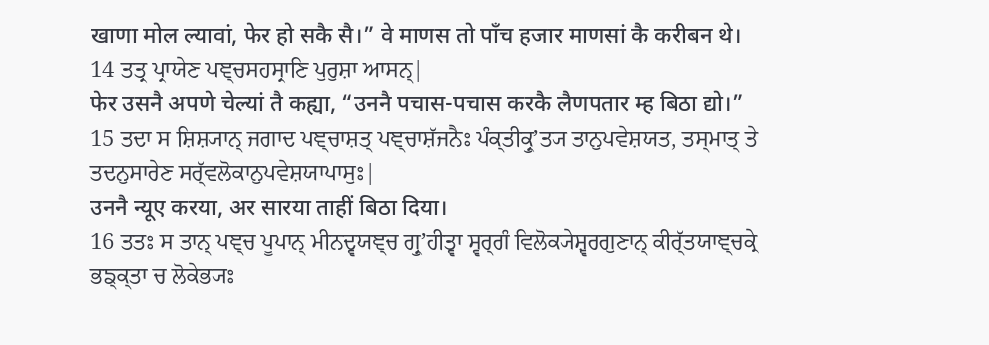खाणा मोल ल्यावां, फेर हो सकै सै।” वे माणस तो पाँच हजार माणसां कै करीबन थे।
14 ਤਤ੍ਰ ਪ੍ਰਾਯੇਣ ਪਞ੍ਚਸਹਸ੍ਰਾਣਿ ਪੁਰੁਸ਼ਾ ਆਸਨ੍|
फेर उसनै अपणे चेल्यां तै कह्या, “उननै पचास-पचास करकै लैणपतार म्ह बिठा द्यो।”
15 ਤਦਾ ਸ ਸ਼ਿਸ਼੍ਯਾਨ੍ ਜਗਾਦ ਪਞ੍ਚਾਸ਼ਤ੍ ਪਞ੍ਚਾਸ਼ੱਜਨੈਃ ਪੰਕ੍ਤੀਕ੍ਰੁʼਤ੍ਯ ਤਾਨੁਪਵੇਸ਼ਯਤ, ਤਸ੍ਮਾਤ੍ ਤੇ ਤਦਨੁਸਾਰੇਣ ਸਰ੍ੱਵਲੋਕਾਨੁਪਵੇਸ਼ਯਾਪਾਸੁਃ|
उननै न्यूए करया, अर सारया ताहीं बिठा दिया।
16 ਤਤਃ ਸ ਤਾਨ੍ ਪਞ੍ਚ ਪੂਪਾਨ੍ ਮੀਨਦ੍ਵਯਞ੍ਚ ਗ੍ਰੁʼਹੀਤ੍ਵਾ ਸ੍ਵਰ੍ਗੰ ਵਿਲੋਕ੍ਯੇਸ਼੍ਵਰਗੁਣਾਨ੍ ਕੀਰ੍ੱਤਯਾਞ੍ਚਕ੍ਰੇ ਭਙ੍ਕ੍ਤਾ ਚ ਲੋਕੇਭ੍ਯਃ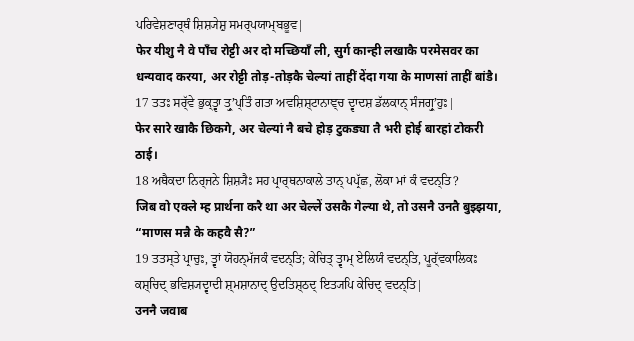ਪਰਿਵੇਸ਼ਣਾਰ੍ਥੰ ਸ਼ਿਸ਼੍ਯੇਸ਼ੁ ਸਮਰ੍ਪਯਾਮ੍ਬਭੂਵ|
फेर यीशु नै वे पाँच रोट्टी अर दो मच्छियाँ ली, सुर्ग कान्ही लखाकै परमेसवर का धन्यवाद करया, अर रोट्टी तोड़-तोड़कै चेल्यां ताहीं देंदा गया के माणसां ताहीं बांडै।
17 ਤਤਃ ਸਰ੍ੱਵੇ ਭੁਕ੍ਤ੍ਵਾ ਤ੍ਰੁʼਪ੍ਤਿੰ ਗਤਾ ਅਵਸ਼ਿਸ਼੍ਟਾਨਾਞ੍ਚ ਦ੍ਵਾਦਸ਼ ਡੱਲਕਾਨ੍ ਸੰਜਗ੍ਰੁʼਹੁਃ|
फेर सारे खाकै छिकगे, अर चेल्यां नै बचे होड़ टुकड्या तै भरी होई बारहां टोकरी ठाई।
18 ਅਥੈਕਦਾ ਨਿਰ੍ਜਨੇ ਸ਼ਿਸ਼੍ਯੈਃ ਸਹ ਪ੍ਰਾਰ੍ਥਨਾਕਾਲੇ ਤਾਨ੍ ਪਪ੍ਰੱਛ, ਲੋਕਾ ਮਾਂ ਕੰ ਵਦਨ੍ਤਿ?
जिब वो एक्ले म्ह प्रार्थना करै था अर चेल्लें उसकै गेल्या थे, तो उसनै उनतै बुझ्झया, “माणस मन्नै के कहवै सै?”
19 ਤਤਸ੍ਤੇ ਪ੍ਰਾਚੁਃ, ਤ੍ਵਾਂ ਯੋਹਨ੍ਮੱਜਕੰ ਵਦਨ੍ਤਿ; ਕੇਚਿਤ੍ ਤ੍ਵਾਮ੍ ਏਲਿਯੰ ਵਦਨ੍ਤਿ, ਪੂਰ੍ੱਵਕਾਲਿਕਃ ਕਸ਼੍ਚਿਦ੍ ਭਵਿਸ਼੍ਯਦ੍ਵਾਦੀ ਸ਼੍ਮਸ਼ਾਨਾਦ੍ ਉਦਤਿਸ਼੍ਠਦ੍ ਇਤ੍ਯਪਿ ਕੇਚਿਦ੍ ਵਦਨ੍ਤਿ|
उननै जवाब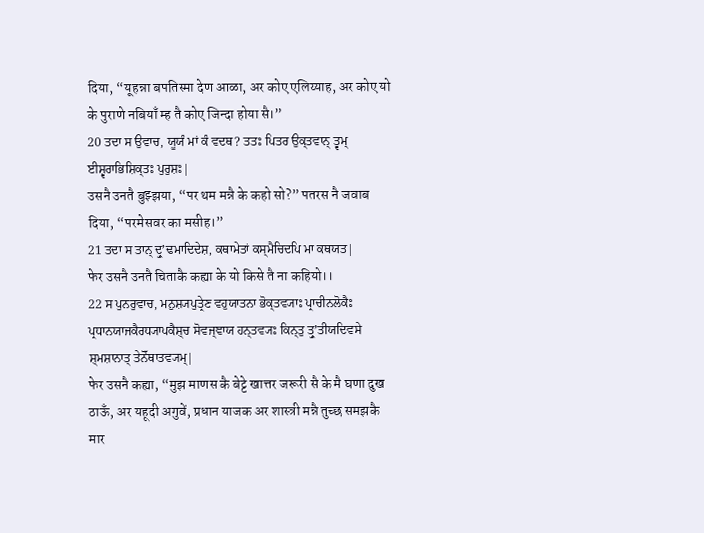दिया, “यूहन्ना बपतिस्मा देण आळा, अर कोए एलिय्याह, अर कोए यो के पुराणे नबियाँ म्ह तै कोए जिन्दा होया सै।”
20 ਤਦਾ ਸ ਉਵਾਚ, ਯੂਯੰ ਮਾਂ ਕੰ ਵਦਥ? ਤਤਃ ਪਿਤਰ ਉਕ੍ਤਵਾਨ੍ ਤ੍ਵਮ੍ ਈਸ਼੍ਵਰਾਭਿਸ਼ਿਕ੍ਤਃ ਪੁਰੁਸ਼ਃ|
उसनै उनतै बुझ्झया, “पर थम मन्नै के कहो सो?” पतरस नै जवाब दिया, “परमेसवर का मसीह।”
21 ਤਦਾ ਸ ਤਾਨ੍ ਦ੍ਰੁʼਢਮਾਦਿਦੇਸ਼, ਕਥਾਮੇਤਾਂ ਕਸ੍ਮੈਚਿਦਪਿ ਮਾ ਕਥਯਤ|
फेर उसनै उनतै चिताकै कह्या के यो किसे तै ना कहियो।।
22 ਸ ਪੁਨਰੁਵਾਚ, ਮਨੁਸ਼੍ਯਪੁਤ੍ਰੇਣ ਵਹੁਯਾਤਨਾ ਭੋਕ੍ਤਵ੍ਯਾਃ ਪ੍ਰਾਚੀਨਲੋਕੈਃ ਪ੍ਰਧਾਨਯਾਜਕੈਰਧ੍ਯਾਪਕੈਸ਼੍ਚ ਸੋਵਜ੍ਞਾਯ ਹਨ੍ਤਵ੍ਯਃ ਕਿਨ੍ਤੁ ਤ੍ਰੁʼਤੀਯਦਿਵਸੇ ਸ਼੍ਮਸ਼ਾਨਾਤ੍ ਤੇਨੋੱਥਾਤਵ੍ਯਮ੍|
फेर उसनै कह्या, “मुझ माणस कै बेट्टे खात्तर जरूरी सै के मै घणा दुख ठाऊँ, अर यहूदी अगुवें, प्रधान याजक अर शास्त्री मन्नै तुच्छ समझकै मार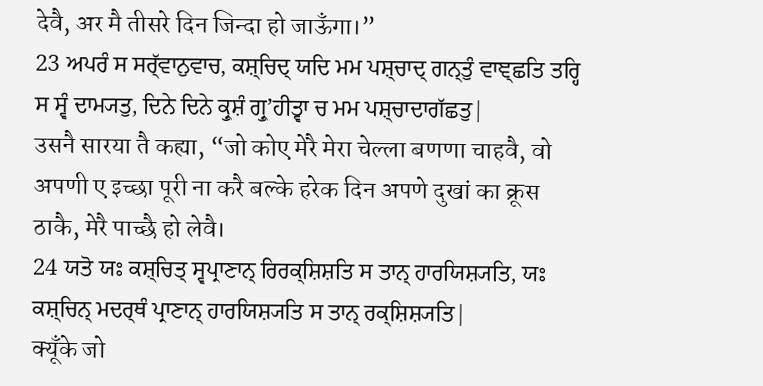देवै, अर मै तीसरे दिन जिन्दा हो जाऊँगा।”
23 ਅਪਰੰ ਸ ਸਰ੍ੱਵਾਨੁਵਾਚ, ਕਸ਼੍ਚਿਦ੍ ਯਦਿ ਮਮ ਪਸ਼੍ਚਾਦ੍ ਗਨ੍ਤੁੰ ਵਾਞ੍ਛਤਿ ਤਰ੍ਹਿ ਸ ਸ੍ਵੰ ਦਾਮ੍ਯਤੁ, ਦਿਨੇ ਦਿਨੇ ਕ੍ਰੁਸ਼ੰ ਗ੍ਰੁʼਹੀਤ੍ਵਾ ਚ ਮਮ ਪਸ਼੍ਚਾਦਾਗੱਛਤੁ|
उसनै सारया तै कह्या, “जो कोए मेरै मेरा चेल्ला बणणा चाहवै, वो अपणी ए इच्छा पूरी ना करै बल्के हरेक दिन अपणे दुखां का क्रूस ठाकै, मेरै पाच्छै हो लेवै।
24 ਯਤੋ ਯਃ ਕਸ਼੍ਚਿਤ੍ ਸ੍ਵਪ੍ਰਾਣਾਨ੍ ਰਿਰਕ੍ਸ਼ਿਸ਼ਤਿ ਸ ਤਾਨ੍ ਹਾਰਯਿਸ਼੍ਯਤਿ, ਯਃ ਕਸ਼੍ਚਿਨ੍ ਮਦਰ੍ਥੰ ਪ੍ਰਾਣਾਨ੍ ਹਾਰਯਿਸ਼੍ਯਤਿ ਸ ਤਾਨ੍ ਰਕ੍ਸ਼ਿਸ਼੍ਯਤਿ|
क्यूँके जो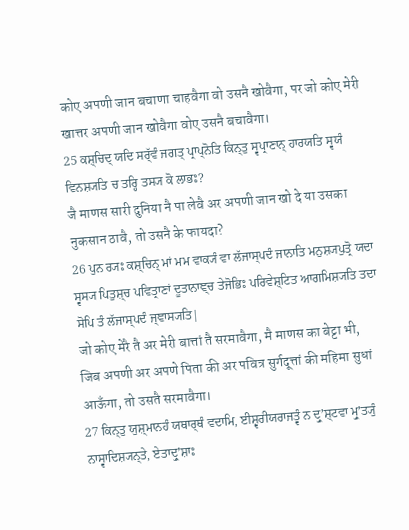कोए अपणी जान बचाणा चाहवैगा वो उसनै खोवैगा, पर जो कोए मेरी खात्तर अपणी जान खोवैगा वोए उसनै बचावैगा।
25 ਕਸ਼੍ਚਿਦ੍ ਯਦਿ ਸਰ੍ੱਵੰ ਜਗਤ੍ ਪ੍ਰਾਪ੍ਨੋਤਿ ਕਿਨ੍ਤੁ ਸ੍ਵਪ੍ਰਾਣਾਨ੍ ਹਾਰਯਤਿ ਸ੍ਵਯੰ ਵਿਨਸ਼੍ਯਤਿ ਚ ਤਰ੍ਹਿ ਤਸ੍ਯ ਕੋ ਲਾਭਃ?
जै माणस सारी दुनिया नै पा लेवै अर अपणी जान खो दे या उसका नुकसान ठावै, तो उसनै के फायदा?
26 ਪੁਨ ਰ੍ਯਃ ਕਸ਼੍ਚਿਨ੍ ਮਾਂ ਮਮ ਵਾਕ੍ਯੰ ਵਾ ਲੱਜਾਸ੍ਪਦੰ ਜਾਨਾਤਿ ਮਨੁਸ਼੍ਯਪੁਤ੍ਰੋ ਯਦਾ ਸ੍ਵਸ੍ਯ ਪਿਤੁਸ਼੍ਚ ਪਵਿਤ੍ਰਾਣਾਂ ਦੂਤਾਨਾਞ੍ਚ ਤੇਜੋਭਿਃ ਪਰਿਵੇਸ਼੍ਟਿਤ ਆਗਮਿਸ਼੍ਯਤਿ ਤਦਾ ਸੋਪਿ ਤੰ ਲੱਜਾਸ੍ਪਦੰ ਜ੍ਞਾਸ੍ਯਤਿ|
जो कोए मेरै तै अर मेरी बात्तां तै सरमावैगा, मै माणस का बेट्टा भी, जिब अपणी अर अपणे पिता की अर पवित्र सुर्गदूत्तां की महिमा सुधां आऊँगा, तो उसतै सरमावैगा।
27 ਕਿਨ੍ਤੁ ਯੁਸ਼੍ਮਾਨਹੰ ਯਥਾਰ੍ਥੰ ਵਦਾਮਿ, ਈਸ਼੍ਵਰੀਯਰਾਜਤ੍ਵੰ ਨ ਦ੍ਰੁʼਸ਼੍ਟਵਾ ਮ੍ਰੁʼਤ੍ਯੁੰ ਨਾਸ੍ਵਾਦਿਸ਼੍ਯਨ੍ਤੇ, ਏਤਾਦ੍ਰੁʼਸ਼ਾਃ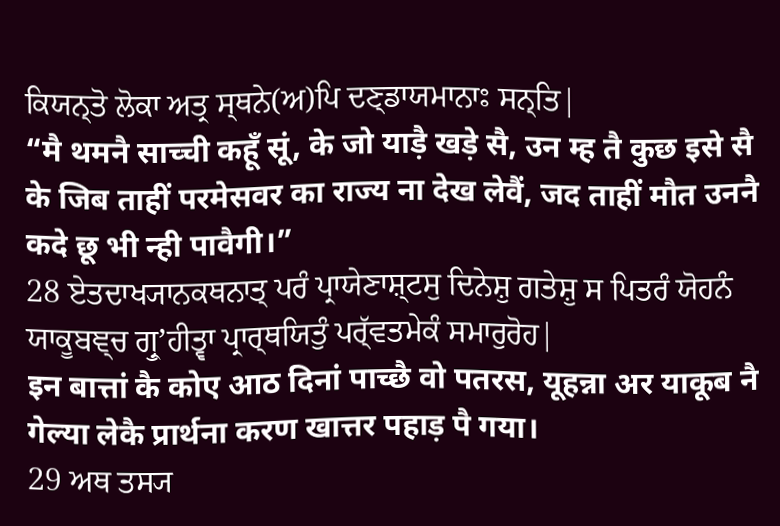ਕਿਯਨ੍ਤੋ ਲੋਕਾ ਅਤ੍ਰ ਸ੍ਥਨੇ(ਅ)ਪਿ ਦਣ੍ਡਾਯਮਾਨਾਃ ਸਨ੍ਤਿ|
“मै थमनै साच्ची कहूँ सूं, के जो याड़ै खड़े सै, उन म्ह तै कुछ इसे सै के जिब ताहीं परमेसवर का राज्य ना देख लेवैं, जद ताहीं मौत उननै कदे छू भी न्ही पावैगी।”
28 ਏਤਦਾਖ੍ਯਾਨਕਥਨਾਤ੍ ਪਰੰ ਪ੍ਰਾਯੇਣਾਸ਼੍ਟਸੁ ਦਿਨੇਸ਼ੁ ਗਤੇਸ਼ੁ ਸ ਪਿਤਰੰ ਯੋਹਨੰ ਯਾਕੂਬਞ੍ਚ ਗ੍ਰੁʼਹੀਤ੍ਵਾ ਪ੍ਰਾਰ੍ਥਯਿਤੁੰ ਪਰ੍ੱਵਤਮੇਕੰ ਸਮਾਰੁਰੋਹ|
इन बात्तां कै कोए आठ दिनां पाच्छै वो पतरस, यूहन्ना अर याकूब नै गेल्या लेकै प्रार्थना करण खात्तर पहाड़ पै गया।
29 ਅਥ ਤਸ੍ਯ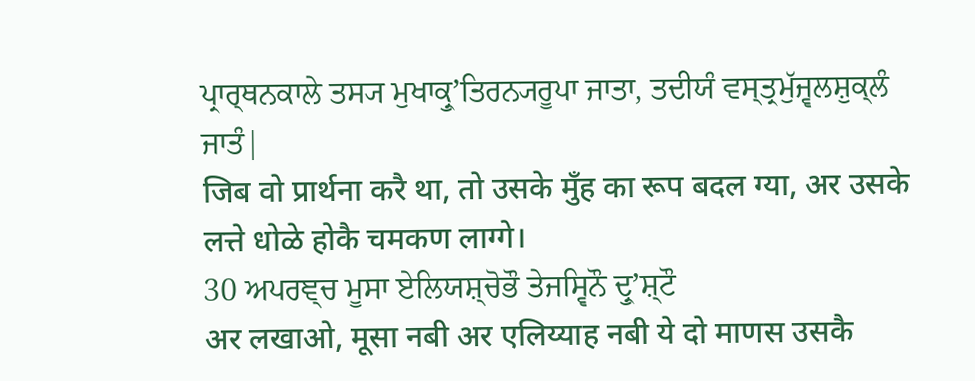ਪ੍ਰਾਰ੍ਥਨਕਾਲੇ ਤਸ੍ਯ ਮੁਖਾਕ੍ਰੁʼਤਿਰਨ੍ਯਰੂਪਾ ਜਾਤਾ, ਤਦੀਯੰ ਵਸ੍ਤ੍ਰਮੁੱਜ੍ਵਲਸ਼ੁਕ੍ਲੰ ਜਾਤੰ|
जिब वो प्रार्थना करै था, तो उसके मुँह का रूप बदल ग्या, अर उसके लत्ते धोळे होकै चमकण लाग्गे।
30 ਅਪਰਞ੍ਚ ਮੂਸਾ ਏਲਿਯਸ਼੍ਚੋਭੌ ਤੇਜਸ੍ਵਿਨੌ ਦ੍ਰੁʼਸ਼੍ਟੌ
अर लखाओ, मूसा नबी अर एलिय्याह नबी ये दो माणस उसकै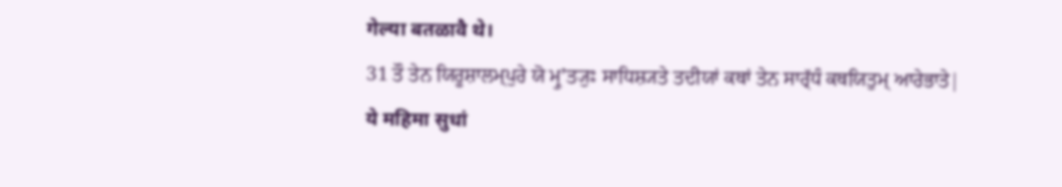गेल्या बतळावै थे।
31 ਤੌ ਤੇਨ ਯਿਰੂਸ਼ਾਲਮ੍ਪੁਰੇ ਯੋ ਮ੍ਰੁʼਤ੍ਯੁਃ ਸਾਧਿਸ਼੍ਯਤੇ ਤਦੀਯਾਂ ਕਥਾਂ ਤੇਨ ਸਾਰ੍ੱਧੰ ਕਥਯਿਤੁਮ੍ ਆਰੇਭਾਤੇ|
ये महिमा सुधां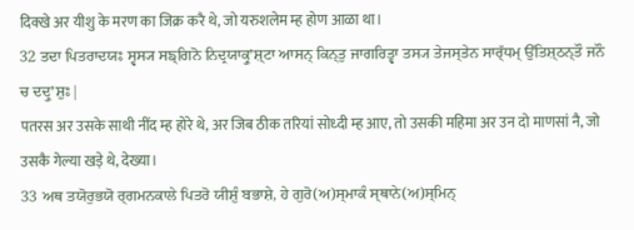दिक्खे अर यीशु के मरण का जिक्र करै थे, जो यरुशलेम म्ह होण आळा था।
32 ਤਦਾ ਪਿਤਰਾਦਯਃ ਸ੍ਵਸ੍ਯ ਸਙ੍ਗਿਨੋ ਨਿਦ੍ਰਯਾਕ੍ਰੁʼਸ਼੍ਟਾ ਆਸਨ੍ ਕਿਨ੍ਤੁ ਜਾਗਰਿਤ੍ਵਾ ਤਸ੍ਯ ਤੇਜਸ੍ਤੇਨ ਸਾਰ੍ੱਧਮ੍ ਉੱਤਿਸ਼੍ਠਨ੍ਤੌ ਜਨੌ ਚ ਦਦ੍ਰੁʼਸ਼ੁਃ|
पतरस अर उसके साथी नींद म्ह होरे थे, अर जिब ठीक तरियां सोध्दी म्ह आए, तो उसकी महिमा अर उन दो माणसां नै, जो उसकै गेल्या खड़े थे, देख्या।
33 ਅਥ ਤਯੋਰੁਭਯੋ ਰ੍ਗਮਨਕਾਲੇ ਪਿਤਰੋ ਯੀਸ਼ੁੰ ਬਭਾਸ਼ੇ, ਹੇ ਗੁਰੋ(ਅ)ਸ੍ਮਾਕੰ ਸ੍ਥਾਨੇ(ਅ)ਸ੍ਮਿਨ੍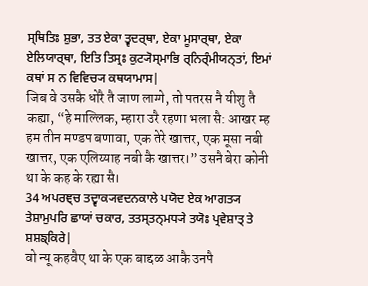ਸ੍ਥਿਤਿਃ ਸ਼ੁਭਾ, ਤਤ ਏਕਾ ਤ੍ਵਦਰ੍ਥਾ, ਏਕਾ ਮੂਸਾਰ੍ਥਾ, ਏਕਾ ਏਲਿਯਾਰ੍ਥਾ, ਇਤਿ ਤਿਸ੍ਰਃ ਕੁਟ੍ਯੋਸ੍ਮਾਭਿ ਰ੍ਨਿਰ੍ੰਮੀਯਨ੍ਤਾਂ, ਇਮਾਂ ਕਥਾਂ ਸ ਨ ਵਿਵਿਚ੍ਯ ਕਥਯਾਮਾਸ|
जिब वे उसकै धोरै तै जाण लाग्गे, तो पतरस नै यीशु तै कह्या, “हे माल्लिक, म्हारा उरै रहणा भला सै: आखर म्ह हम तीन मण्डप बणावा, एक तेरे खात्तर, एक मूसा नबी खात्तर, एक एलिय्याह नबी कै खात्तर।” उसनै बेरा कोनी था के कह के रह्या सै।
34 ਅਪਰਞ੍ਚ ਤਦ੍ਵਾਕ੍ਯਵਦਨਕਾਲੇ ਪਯੋਦ ਏਕ ਆਗਤ੍ਯ ਤੇਸ਼ਾਮੁਪਰਿ ਛਾਯਾਂ ਚਕਾਰ, ਤਤਸ੍ਤਨ੍ਮਧ੍ਯੇ ਤਯੋਃ ਪ੍ਰਵੇਸ਼ਾਤ੍ ਤੇ ਸ਼ਸ਼ਙ੍ਕਿਰੇ|
वो न्यू कहवैए था के एक बाद्दळ आकै उनपै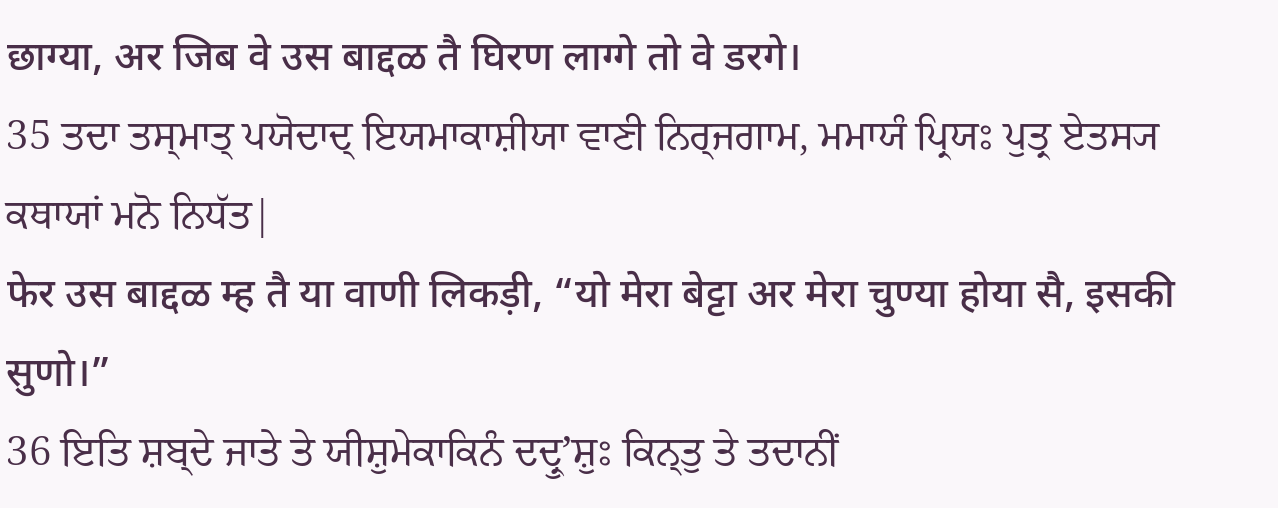छाग्या, अर जिब वे उस बाद्दळ तै घिरण लाग्गे तो वे डरगे।
35 ਤਦਾ ਤਸ੍ਮਾਤ੍ ਪਯੋਦਾਦ੍ ਇਯਮਾਕਾਸ਼ੀਯਾ ਵਾਣੀ ਨਿਰ੍ਜਗਾਮ, ਮਮਾਯੰ ਪ੍ਰਿਯਃ ਪੁਤ੍ਰ ਏਤਸ੍ਯ ਕਥਾਯਾਂ ਮਨੋ ਨਿਧੱਤ|
फेर उस बाद्दळ म्ह तै या वाणी लिकड़ी, “यो मेरा बेट्टा अर मेरा चुण्या होया सै, इसकी सुणो।”
36 ਇਤਿ ਸ਼ਬ੍ਦੇ ਜਾਤੇ ਤੇ ਯੀਸ਼ੁਮੇਕਾਕਿਨੰ ਦਦ੍ਰੁʼਸ਼ੁਃ ਕਿਨ੍ਤੁ ਤੇ ਤਦਾਨੀਂ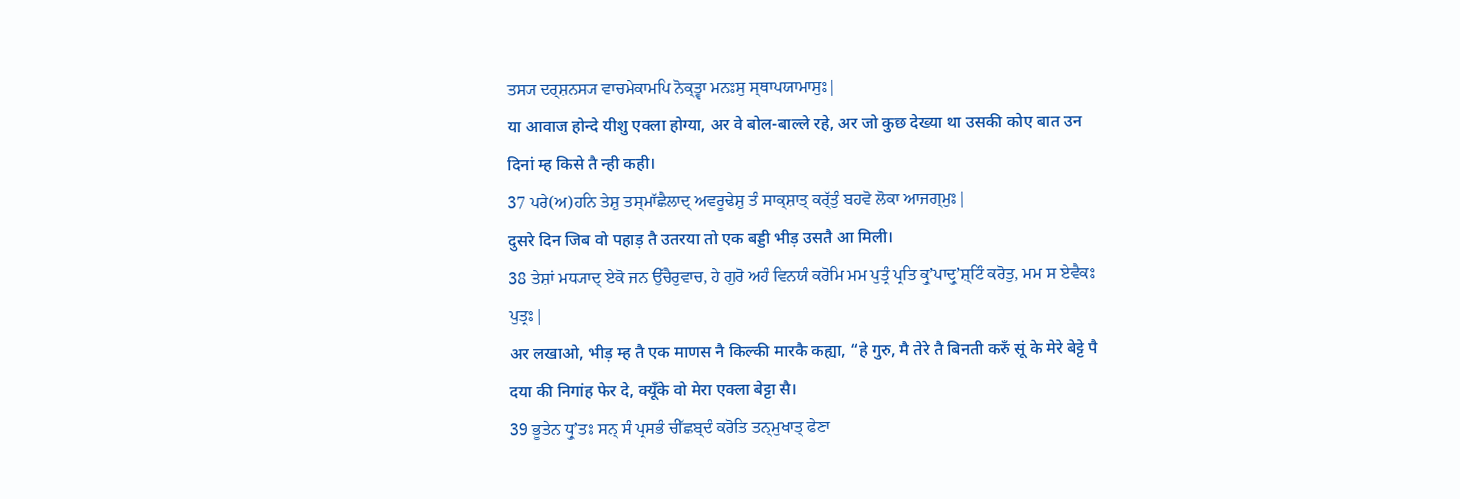ਤਸ੍ਯ ਦਰ੍ਸ਼ਨਸ੍ਯ ਵਾਚਮੇਕਾਮਪਿ ਨੋਕ੍ਤ੍ਵਾ ਮਨਃਸੁ ਸ੍ਥਾਪਯਾਮਾਸੁਃ|
या आवाज होन्दे यीशु एक्ला होग्या, अर वे बोल-बाल्ले रहे, अर जो कुछ देख्या था उसकी कोए बात उन दिनां म्ह किसे तै न्ही कही।
37 ਪਰੇ(ਅ)ਹਨਿ ਤੇਸ਼ੁ ਤਸ੍ਮਾੱਛੈਲਾਦ੍ ਅਵਰੂਢੇਸ਼ੁ ਤੰ ਸਾਕ੍ਸ਼ਾਤ੍ ਕਰ੍ੱਤੁੰ ਬਹਵੋ ਲੋਕਾ ਆਜਗ੍ਮੁਃ|
दुसरे दिन जिब वो पहाड़ तै उतरया तो एक बड्डी भीड़ उसतै आ मिली।
38 ਤੇਸ਼ਾਂ ਮਧ੍ਯਾਦ੍ ਏਕੋ ਜਨ ਉੱਚੈਰੁਵਾਚ, ਹੇ ਗੁਰੋ ਅਹੰ ਵਿਨਯੰ ਕਰੋਮਿ ਮਮ ਪੁਤ੍ਰੰ ਪ੍ਰਤਿ ਕ੍ਰੁʼਪਾਦ੍ਰੁʼਸ਼੍ਟਿੰ ਕਰੋਤੁ, ਮਮ ਸ ਏਵੈਕਃ ਪੁਤ੍ਰਃ|
अर लखाओ, भीड़ म्ह तै एक माणस नै किल्की मारकै कह्या, “हे गुरु, मै तेरे तै बिनती करुँ सूं के मेरे बेट्टे पै दया की निगांह फेर दे, क्यूँके वो मेरा एक्ला बेट्टा सै।
39 ਭੂਤੇਨ ਧ੍ਰੁʼਤਃ ਸਨ੍ ਸੰ ਪ੍ਰਸਭੰ ਚੀੱਛਬ੍ਦੰ ਕਰੋਤਿ ਤਨ੍ਮੁਖਾਤ੍ ਫੇਣਾ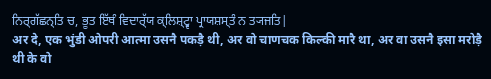ਨਿਰ੍ਗੱਛਨ੍ਤਿ ਚ, ਭੂਤ ਇੱਥੰ ਵਿਦਾਰ੍ੱਯ ਕ੍ਲਿਸ਼੍ਟ੍ਵਾ ਪ੍ਰਾਯਸ਼ਸ੍ਤੰ ਨ ਤ੍ਯਜਤਿ|
अर दे, एक भुंडी ओपरी आत्मा उसनै पकड़ै थी, अर वो चाणचक किल्की मारै था, अर वा उसनै इसा मरोड़ै थी के वो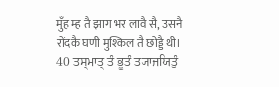मुँह म्ह तै झाग भर लावै सै, उसनै रोंदकै घणी मुश्किल तै छोड्डै थी।
40 ਤਸ੍ਮਾਤ੍ ਤੰ ਭੂਤੰ ਤ੍ਯਾਜਯਿਤੁੰ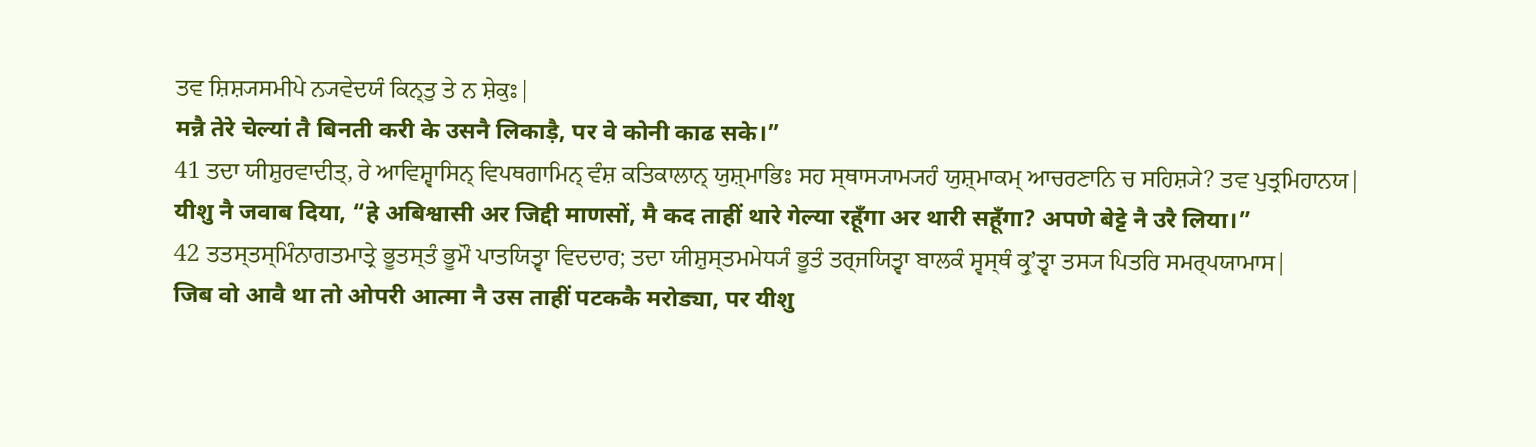ਤਵ ਸ਼ਿਸ਼੍ਯਸਮੀਪੇ ਨ੍ਯਵੇਦਯੰ ਕਿਨ੍ਤੁ ਤੇ ਨ ਸ਼ੇਕੁਃ|
मन्नै तेरे चेल्यां तै बिनती करी के उसनै लिकाड़ै, पर वे कोनी काढ सके।”
41 ਤਦਾ ਯੀਸ਼ੁਰਵਾਦੀਤ੍, ਰੇ ਆਵਿਸ਼੍ਵਾਸਿਨ੍ ਵਿਪਥਗਾਮਿਨ੍ ਵੰਸ਼ ਕਤਿਕਾਲਾਨ੍ ਯੁਸ਼੍ਮਾਭਿਃ ਸਹ ਸ੍ਥਾਸ੍ਯਾਮ੍ਯਹੰ ਯੁਸ਼੍ਮਾਕਮ੍ ਆਚਰਣਾਨਿ ਚ ਸਹਿਸ਼੍ਯੇ? ਤਵ ਪੁਤ੍ਰਮਿਹਾਨਯ|
यीशु नै जवाब दिया, “हे अबिश्वासी अर जिद्दी माणसों, मै कद ताहीं थारे गेल्या रहूँगा अर थारी सहूँगा? अपणे बेट्टे नै उरै लिया।”
42 ਤਤਸ੍ਤਸ੍ਮਿੰਨਾਗਤਮਾਤ੍ਰੇ ਭੂਤਸ੍ਤੰ ਭੂਮੌ ਪਾਤਯਿਤ੍ਵਾ ਵਿਦਦਾਰ; ਤਦਾ ਯੀਸ਼ੁਸ੍ਤਮਮੇਧ੍ਯੰ ਭੂਤੰ ਤਰ੍ਜਯਿਤ੍ਵਾ ਬਾਲਕੰ ਸ੍ਵਸ੍ਥੰ ਕ੍ਰੁʼਤ੍ਵਾ ਤਸ੍ਯ ਪਿਤਰਿ ਸਮਰ੍ਪਯਾਮਾਸ|
जिब वो आवै था तो ओपरी आत्मा नै उस ताहीं पटककै मरोड्या, पर यीशु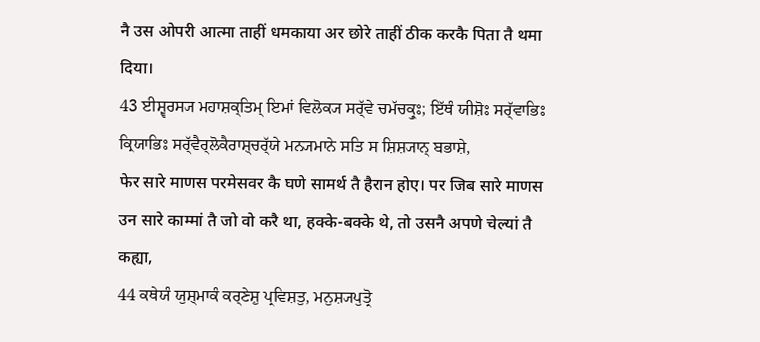नै उस ओपरी आत्मा ताहीं धमकाया अर छोरे ताहीं ठीक करकै पिता तै थमा दिया।
43 ਈਸ਼੍ਵਰਸ੍ਯ ਮਹਾਸ਼ਕ੍ਤਿਮ੍ ਇਮਾਂ ਵਿਲੋਕ੍ਯ ਸਰ੍ੱਵੇ ਚਮੱਚਕ੍ਰੁਃ; ਇੱਥੰ ਯੀਸ਼ੋਃ ਸਰ੍ੱਵਾਭਿਃ ਕ੍ਰਿਯਾਭਿਃ ਸਰ੍ੱਵੈਰ੍ਲੋਕੈਰਾਸ਼੍ਚਰ੍ੱਯੇ ਮਨ੍ਯਮਾਨੇ ਸਤਿ ਸ ਸ਼ਿਸ਼੍ਯਾਨ੍ ਬਭਾਸ਼ੇ,
फेर सारे माणस परमेसवर कै घणे सामर्थ तै हैरान होए। पर जिब सारे माणस उन सारे काम्मां तै जो वो करै था, हक्के-बक्के थे, तो उसनै अपणे चेल्यां तै कह्या,
44 ਕਥੇਯੰ ਯੁਸ਼੍ਮਾਕੰ ਕਰ੍ਣੇਸ਼ੁ ਪ੍ਰਵਿਸ਼ਤੁ, ਮਨੁਸ਼੍ਯਪੁਤ੍ਰੋ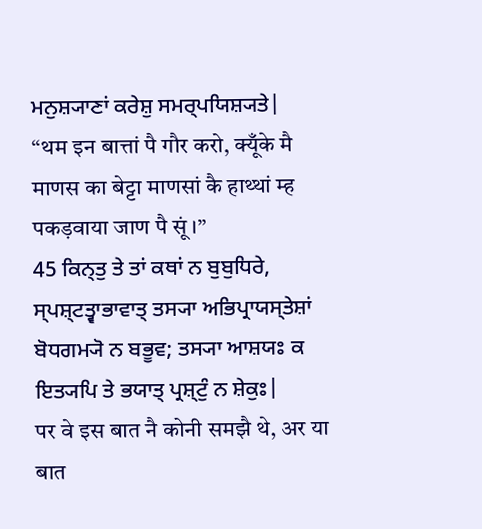ਮਨੁਸ਼੍ਯਾਣਾਂ ਕਰੇਸ਼ੁ ਸਮਰ੍ਪਯਿਸ਼੍ਯਤੇ|
“थम इन बात्तां पै गौर करो, क्यूँके मै माणस का बेट्टा माणसां कै हाथ्थां म्ह पकड़वाया जाण पै सूं।”
45 ਕਿਨ੍ਤੁ ਤੇ ਤਾਂ ਕਥਾਂ ਨ ਬੁਬੁਧਿਰੇ, ਸ੍ਪਸ਼੍ਟਤ੍ਵਾਭਾਵਾਤ੍ ਤਸ੍ਯਾ ਅਭਿਪ੍ਰਾਯਸ੍ਤੇਸ਼ਾਂ ਬੋਧਗਮ੍ਯੋ ਨ ਬਭੂਵ; ਤਸ੍ਯਾ ਆਸ਼ਯਃ ਕ ਇਤ੍ਯਪਿ ਤੇ ਭਯਾਤ੍ ਪ੍ਰਸ਼੍ਟੁੰ ਨ ਸ਼ੇਕੁਃ|
पर वे इस बात नै कोनी समझै थे, अर या बात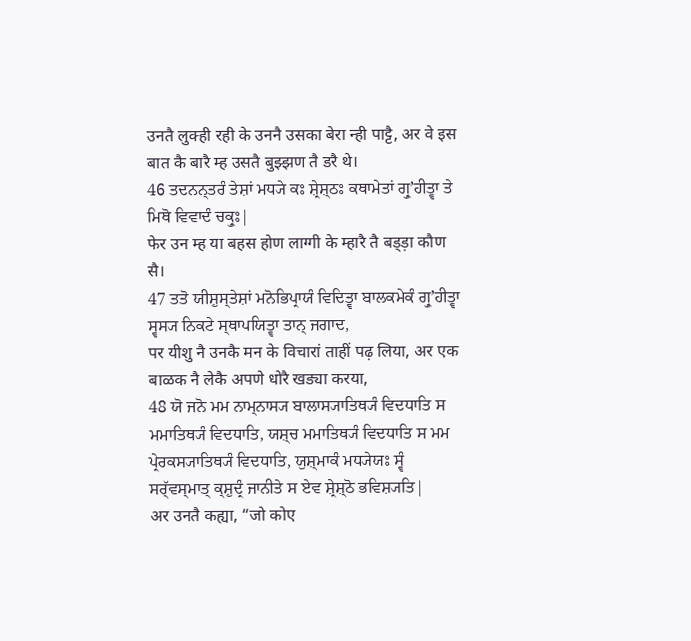उनतै लुक्ही रही के उननै उसका बेरा न्ही पाट्टै, अर वे इस बात कै बारै म्ह उसतै बुझ्झण तै डरै थे।
46 ਤਦਨਨ੍ਤਰੰ ਤੇਸ਼ਾਂ ਮਧ੍ਯੇ ਕਃ ਸ਼੍ਰੇਸ਼੍ਠਃ ਕਥਾਮੇਤਾਂ ਗ੍ਰੁʼਹੀਤ੍ਵਾ ਤੇ ਮਿਥੋ ਵਿਵਾਦੰ ਚਕ੍ਰੁਃ|
फेर उन म्ह या बहस होण लाग्गी के म्हारै तै बड्ड़ा कौण सै।
47 ਤਤੋ ਯੀਸ਼ੁਸ੍ਤੇਸ਼ਾਂ ਮਨੋਭਿਪ੍ਰਾਯੰ ਵਿਦਿਤ੍ਵਾ ਬਾਲਕਮੇਕੰ ਗ੍ਰੁʼਹੀਤ੍ਵਾ ਸ੍ਵਸ੍ਯ ਨਿਕਟੇ ਸ੍ਥਾਪਯਿਤ੍ਵਾ ਤਾਨ੍ ਜਗਾਦ,
पर यीशु नै उनकै मन के विचारां ताहीं पढ़ लिया, अर एक बाळक नै लेकै अपणे धोरै खड्या करया,
48 ਯੋ ਜਨੋ ਮਮ ਨਾਮ੍ਨਾਸ੍ਯ ਬਾਲਾਸ੍ਯਾਤਿਥ੍ਯੰ ਵਿਦਧਾਤਿ ਸ ਮਮਾਤਿਥ੍ਯੰ ਵਿਦਧਾਤਿ, ਯਸ਼੍ਚ ਮਮਾਤਿਥ੍ਯੰ ਵਿਦਧਾਤਿ ਸ ਮਮ ਪ੍ਰੇਰਕਸ੍ਯਾਤਿਥ੍ਯੰ ਵਿਦਧਾਤਿ, ਯੁਸ਼੍ਮਾਕੰ ਮਧ੍ਯੇਯਃ ਸ੍ਵੰ ਸਰ੍ੱਵਸ੍ਮਾਤ੍ ਕ੍ਸ਼ੁਦ੍ਰੰ ਜਾਨੀਤੇ ਸ ਏਵ ਸ਼੍ਰੇਸ਼੍ਠੋ ਭਵਿਸ਼੍ਯਤਿ|
अर उनतै कह्या, “जो कोए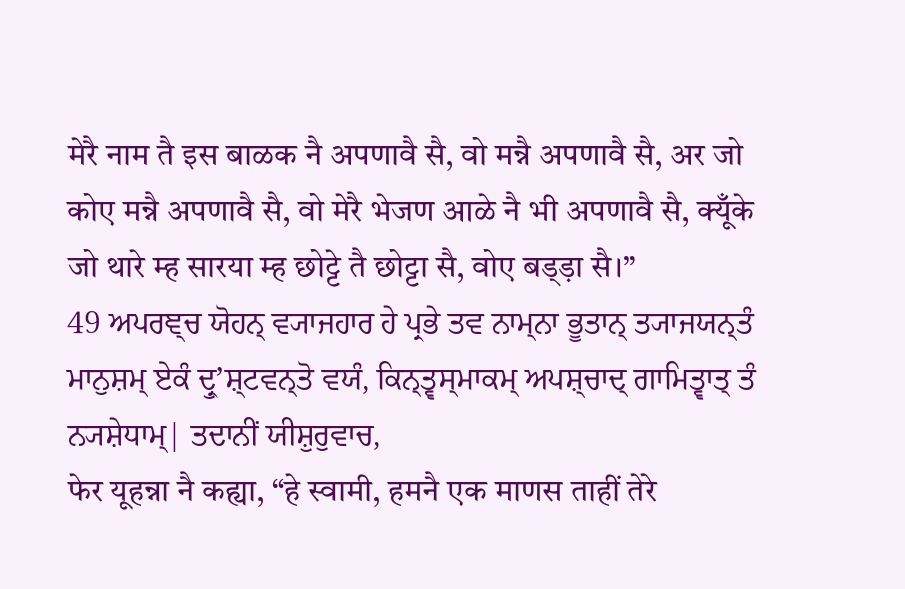मेरै नाम तै इस बाळक नै अपणावै सै, वो मन्नै अपणावै सै, अर जो कोए मन्नै अपणावै सै, वो मेरै भेजण आळे नै भी अपणावै सै, क्यूँके जो थारे म्ह सारया म्ह छोट्टे तै छोट्टा सै, वोए बड्ड़ा सै।”
49 ਅਪਰਞ੍ਚ ਯੋਹਨ੍ ਵ੍ਯਾਜਹਾਰ ਹੇ ਪ੍ਰਭੇ ਤਵ ਨਾਮ੍ਨਾ ਭੂਤਾਨ੍ ਤ੍ਯਾਜਯਨ੍ਤੰ ਮਾਨੁਸ਼ਮ੍ ਏਕੰ ਦ੍ਰੁʼਸ਼੍ਟਵਨ੍ਤੋ ਵਯੰ, ਕਿਨ੍ਤ੍ਵਸ੍ਮਾਕਮ੍ ਅਪਸ਼੍ਚਾਦ੍ ਗਾਮਿਤ੍ਵਾਤ੍ ਤੰ ਨ੍ਯਸ਼ੇਧਾਮ੍| ਤਦਾਨੀਂ ਯੀਸ਼ੁਰੁਵਾਚ,
फेर यूहन्ना नै कह्या, “हे स्वामी, हमनै एक माणस ताहीं तेरे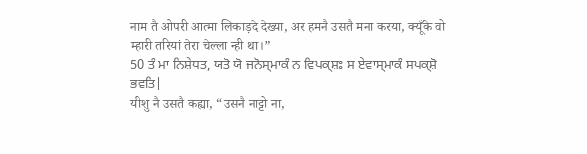नाम तै ओपरी आत्मा लिकाड़दे देख्या, अर हमनै उसतै मना करया, क्यूँके वो म्हारी तरियां तेरा चेल्ला न्ही था।”
50 ਤੰ ਮਾ ਨਿਸ਼ੇਧਤ, ਯਤੋ ਯੋ ਜਨੋਸ੍ਮਾਕੰ ਨ ਵਿਪਕ੍ਸ਼ਃ ਸ ਏਵਾਸ੍ਮਾਕੰ ਸਪਕ੍ਸ਼ੋ ਭਵਤਿ|
यीशु नै उसतै कह्या, “उसनै नाट्टो ना,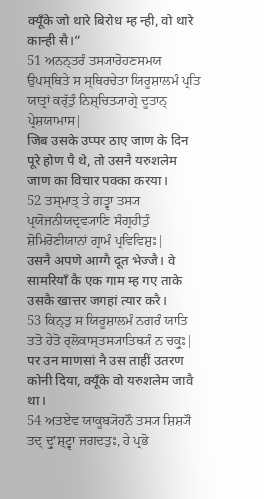क्यूँके जो थारे बिरोध म्ह न्ही, वो थारे कान्ही सै।”
51 ਅਨਨ੍ਤਰੰ ਤਸ੍ਯਾਰੋਹਣਸਮਯ ਉਪਸ੍ਥਿਤੇ ਸ ਸ੍ਥਿਰਚੇਤਾ ਯਿਰੂਸ਼ਾਲਮੰ ਪ੍ਰਤਿ ਯਾਤ੍ਰਾਂ ਕਰ੍ੱਤੁੰ ਨਿਸ਼੍ਚਿਤ੍ਯਾਗ੍ਰੇ ਦੂਤਾਨ੍ ਪ੍ਰੇਸ਼ਯਾਮਾਸ|
जिब उसके उप्पर ठाए जाण के दिन पूरे होण पै थे, तो उसनै यरुशलेम जाण का विचार पक्का करया।
52 ਤਸ੍ਮਾਤ੍ ਤੇ ਗਤ੍ਵਾ ਤਸ੍ਯ ਪ੍ਰਯੋਜਨੀਯਦ੍ਰਵ੍ਯਾਣਿ ਸੰਗ੍ਰਹੀਤੁੰ ਸ਼ੋਮਿਰੋਣੀਯਾਨਾਂ ਗ੍ਰਾਮੰ ਪ੍ਰਵਿਵਿਸ਼ੁਃ|
उसनै अपणे आग्गै दूत भेज्जै। वे सामरियाँ कै एक गाम म्ह गए ताके उसकै खात्तर जगहां त्यार करै।
53 ਕਿਨ੍ਤੁ ਸ ਯਿਰੂਸ਼ਾਲਮੰ ਨਗਰੰ ਯਾਤਿ ਤਤੋ ਹੇਤੋ ਰ੍ਲੋਕਾਸ੍ਤਸ੍ਯਾਤਿਥ੍ਯੰ ਨ ਚਕ੍ਰੁਃ|
पर उन माणसां नै उस ताहीं उतरण कोनी दिया, क्यूँके वो यरुशलेम जावै था।
54 ਅਤਏਵ ਯਾਕੂਬ੍ਯੋਹਨੌ ਤਸ੍ਯ ਸ਼ਿਸ਼੍ਯੌ ਤਦ੍ ਦ੍ਰੁʼਸ਼੍ਟ੍ਵਾ ਜਗਦਤੁਃ, ਹੇ ਪ੍ਰਭੋ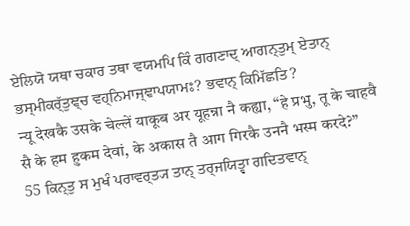ਏਲਿਯੋ ਯਥਾ ਚਕਾਰ ਤਥਾ ਵਯਮਪਿ ਕਿੰ ਗਗਣਾਦ੍ ਆਗਨ੍ਤੁਮ੍ ਏਤਾਨ੍ ਭਸ੍ਮੀਕਰ੍ੱਤੁਞ੍ਚ ਵਹ੍ਨਿਮਾਜ੍ਞਾਪਯਾਮਃ? ਭਵਾਨ੍ ਕਿਮਿੱਛਤਿ?
न्यू देखकै उसके चेल्लें याकूब अर यूहन्ना नै कह्या, “हे प्रभु, तू के चाहवै सै के हम हुकम देवां, के अकास तै आग गिरकै उननै भस्म करदे?”
55 ਕਿਨ੍ਤੁ ਸ ਮੁਖੰ ਪਰਾਵਰ੍ਤ੍ਯ ਤਾਨ੍ ਤਰ੍ਜਯਿਤ੍ਵਾ ਗਦਿਤਵਾਨ੍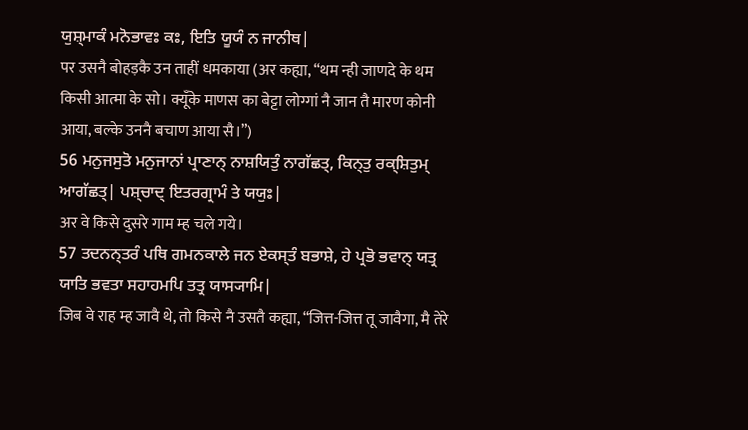ਯੁਸ਼੍ਮਾਕੰ ਮਨੋਭਾਵਃ ਕਃ, ਇਤਿ ਯੂਯੰ ਨ ਜਾਨੀਥ|
पर उसनै बोहड़कै उन ताहीं धमकाया (अर कह्या, “थम न्ही जाणदे के थम किसी आत्मा के सो। क्यूँके माणस का बेट्टा लोग्गां नै जान तै मारण कोनी आया, बल्के उननै बचाण आया सै।”)
56 ਮਨੁਜਸੁਤੋ ਮਨੁਜਾਨਾਂ ਪ੍ਰਾਣਾਨ੍ ਨਾਸ਼ਯਿਤੁੰ ਨਾਗੱਛਤ੍, ਕਿਨ੍ਤੁ ਰਕ੍ਸ਼ਿਤੁਮ੍ ਆਗੱਛਤ੍| ਪਸ਼੍ਚਾਦ੍ ਇਤਰਗ੍ਰਾਮੰ ਤੇ ਯਯੁਃ|
अर वे किसे दुसरे गाम म्ह चले गये।
57 ਤਦਨਨ੍ਤਰੰ ਪਥਿ ਗਮਨਕਾਲੇ ਜਨ ਏਕਸ੍ਤੰ ਬਭਾਸ਼ੇ, ਹੇ ਪ੍ਰਭੋ ਭਵਾਨ੍ ਯਤ੍ਰ ਯਾਤਿ ਭਵਤਾ ਸਹਾਹਮਪਿ ਤਤ੍ਰ ਯਾਸ੍ਯਾਮਿ|
जिब वे राह म्ह जावै थे, तो किसे नै उसतै कह्या, “जित्त-जित्त तू जावैगा, मै तेरे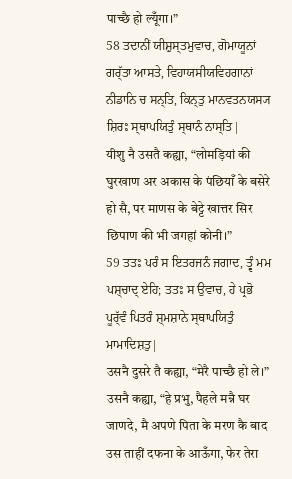पाच्छै हो ल्यूँगा।”
58 ਤਦਾਨੀਂ ਯੀਸ਼ੁਸ੍ਤਮੁਵਾਚ, ਗੋਮਾਯੂਨਾਂ ਗਰ੍ੱਤਾ ਆਸਤੇ, ਵਿਹਾਯਸੀਯਵਿਹਗਾਨਾਂ ਨੀਡਾਨਿ ਚ ਸਨ੍ਤਿ, ਕਿਨ੍ਤੁ ਮਾਨਵਤਨਯਸ੍ਯ ਸ਼ਿਰਃ ਸ੍ਥਾਪਯਿਤੁੰ ਸ੍ਥਾਨੰ ਨਾਸ੍ਤਿ|
यीशु नै उसतै कह्या, “लोमड़ियां की घुरखाण अर अकास के पंछियाँ के बसेरे हो सै, पर माणस के बेट्टे खात्तर सिर छिपाण की भी जगहां कोनी।”
59 ਤਤਃ ਪਰੰ ਸ ਇਤਰਜਨੰ ਜਗਾਦ, ਤ੍ਵੰ ਮਮ ਪਸ਼੍ਚਾਦ੍ ਏਹਿ; ਤਤਃ ਸ ਉਵਾਚ, ਹੇ ਪ੍ਰਭੋ ਪੂਰ੍ੱਵੰ ਪਿਤਰੰ ਸ਼੍ਮਸ਼ਾਨੇ ਸ੍ਥਾਪਯਿਤੁੰ ਮਾਮਾਦਿਸ਼ਤੁ|
उसनै दुसरे तै कह्या, “मेरै पाच्छै हो ले।” उसनै कह्या, “हे प्रभु, पैहले मन्नै घर जाणदे, मै अपणे पिता के मरण कै बाद उस ताहीं दफना के आऊँगा, फेर तेरा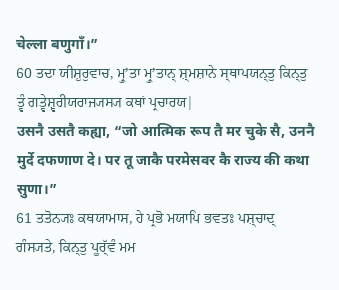चेल्ला बणुगाँ।”
60 ਤਦਾ ਯੀਸ਼ੁਰੁਵਾਚ, ਮ੍ਰੁʼਤਾ ਮ੍ਰੁʼਤਾਨ੍ ਸ਼੍ਮਸ਼ਾਨੇ ਸ੍ਥਾਪਯਨ੍ਤੁ ਕਿਨ੍ਤੁ ਤ੍ਵੰ ਗਤ੍ਵੇਸ਼੍ਵਰੀਯਰਾਜ੍ਯਸ੍ਯ ਕਥਾਂ ਪ੍ਰਚਾਰਯ|
उसनै उसतै कह्या, “जो आत्मिक रूप तै मर चुके सै, उननै मुर्दे दफणाण दे। पर तू जाकै परमेसवर कै राज्य की कथा सुणा।”
61 ਤਤੋਨ੍ਯਃ ਕਥਯਾਮਾਸ, ਹੇ ਪ੍ਰਭੋ ਮਯਾਪਿ ਭਵਤਃ ਪਸ਼੍ਚਾਦ੍ ਗੰਸ੍ਯਤੇ, ਕਿਨ੍ਤੁ ਪੂਰ੍ੱਵੰ ਮਮ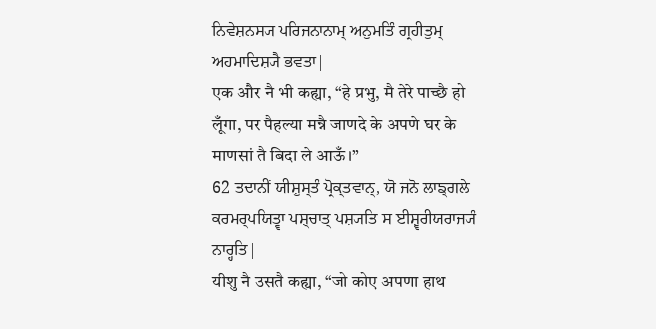ਨਿਵੇਸ਼ਨਸ੍ਯ ਪਰਿਜਨਾਨਾਮ੍ ਅਨੁਮਤਿੰ ਗ੍ਰਹੀਤੁਮ੍ ਅਹਮਾਦਿਸ਼੍ਯੈ ਭਵਤਾ|
एक और नै भी कह्या, “हे प्रभु, मै तेरे पाच्छै हो लूँगा, पर पैहल्या मन्नै जाणदे के अपणे घर के माणसां तै बिदा ले आऊँ।”
62 ਤਦਾਨੀਂ ਯੀਸ਼ੁਸ੍ਤੰ ਪ੍ਰੋਕ੍ਤਵਾਨ੍, ਯੋ ਜਨੋ ਲਾਙ੍ਗਲੇ ਕਰਮਰ੍ਪਯਿਤ੍ਵਾ ਪਸ਼੍ਚਾਤ੍ ਪਸ਼੍ਯਤਿ ਸ ਈਸ਼੍ਵਰੀਯਰਾਜ੍ਯੰ ਨਾਰ੍ਹਤਿ|
यीशु नै उसतै कह्या, “जो कोए अपणा हाथ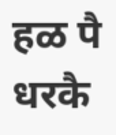हळ पै धरकै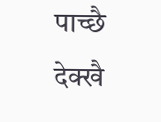पाच्छै देक्खै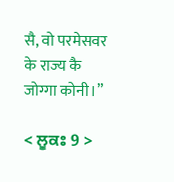सै, वो परमेसवर के राज्य कै जोग्गा कोनी।”

< ਲੂਕਃ 9 >